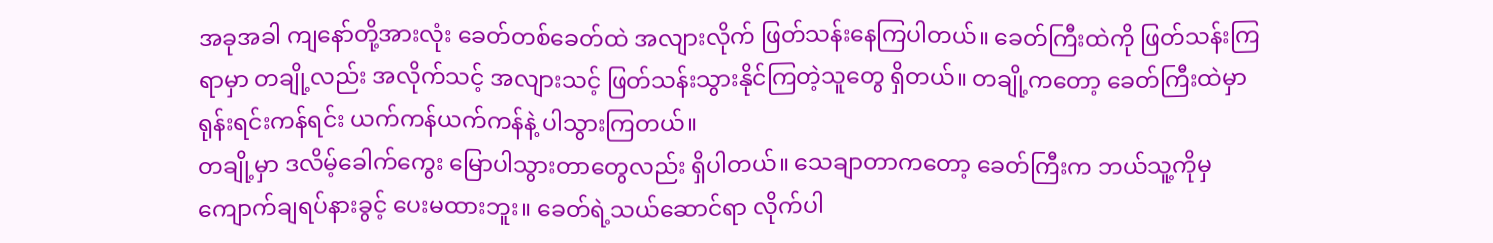အခုအခါ ကျနော်တို့အားလုံး ခေတ်တစ်ခေတ်ထဲ အလျားလိုက် ဖြတ်သန်းနေကြပါတယ်။ ခေတ်ကြီးထဲကို ဖြတ်သန်းကြရာမှာ တချို့လည်း အလိုက်သင့် အလျားသင့် ဖြတ်သန်းသွားနိုင်ကြတဲ့သူတွေ ရှိတယ်။ တချို့ကတော့ ခေတ်ကြီးထဲမှာ ရုန်းရင်းကန်ရင်း ယက်ကန်ယက်ကန်နဲ့ ပါသွားကြတယ်။
တချို့မှာ ဒလိမ့်ခေါက်ကွေး မြောပါသွားတာတွေလည်း ရှိပါတယ်။ သေချာတာကတော့ ခေတ်ကြီးက ဘယ်သူ့ကိုမှ ကျောက်ချရပ်နားခွင့် ပေးမထားဘူး။ ခေတ်ရဲ့သယ်ဆောင်ရာ လိုက်ပါ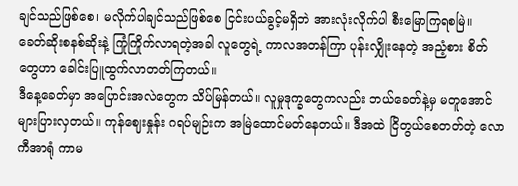ချင်သည်ဖြစ်စေ၊ မလိုက်ပါချင်သည်ဖြစ်စေ ငြင်းပယ်ခွင့်မရှိဘဲ အားလုံးလိုက်ပါ စီးမြောကြရစမြဲ။
ခေတ်ဆိုးစနစ်ဆိုးနဲ့ ကြုံကြိုက်လာရတဲ့အခါ လူတွေရဲ့ ကာလအတန်ကြာ ပုန်းလျှိုးနေတဲ့ အညံ့စား စိတ်တွေဟာ ခေါင်းပြူထွက်လာတတ်ကြတယ်။
ဒီနေ့ခေတ်မှာ အပြောင်းအလဲတွေက သိပ်မြန်တယ်။ လူမှုဒုက္ခတွေကလည်း ဘယ်ခေတ်နဲ့မှ မတူအောင် များပြားလှတယ်။ ကုန်ဈေးနှုန်း ဂရပ်မျဉ်းက အမြဲထောင်မတ်နေတယ်။ ဒီအထဲ ငြိတွယ်စေတတ်တဲ့ လောကီအာရုံ ကာမ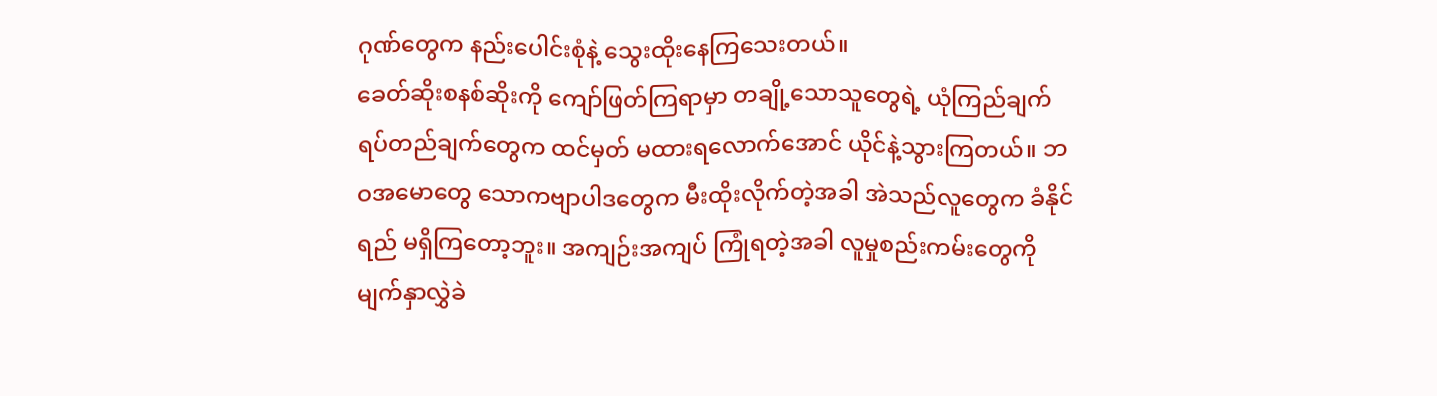ဂုဏ်တွေက နည်းပေါင်းစုံနဲ့ သွေးထိုးနေကြသေးတယ်။
ခေတ်ဆိုးစနစ်ဆိုးကို ကျော်ဖြတ်ကြရာမှာ တချို့သောသူတွေရဲ့ ယုံကြည်ချက် ရပ်တည်ချက်တွေက ထင်မှတ် မထားရလောက်အောင် ယိုင်နဲ့သွားကြတယ်။ ဘဝအမောတွေ သောကဗျာပါဒတွေက မီးထိုးလိုက်တဲ့အခါ အဲသည်လူတွေက ခံနိုင်ရည် မရှိကြတော့ဘူး။ အကျဉ်းအကျပ် ကြုံရတဲ့အခါ လူမှုစည်းကမ်းတွေကို မျက်နှာလွှဲခဲ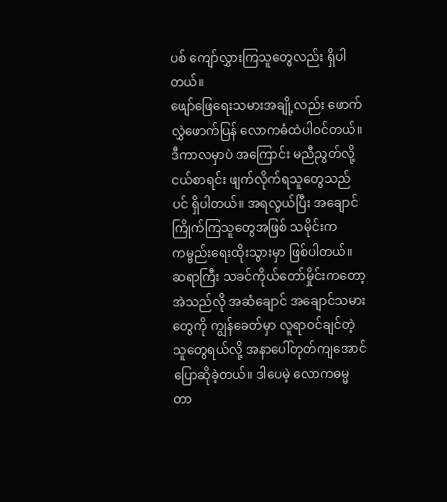ပစ် ကျော်လွှားကြသူတွေလည်း ရှိပါတယ်။
ဖျော်ဖြေရေးသမားအချို့လည်း ဖောက်လွှဲဖောက်ပြန် လောကဓံထဲပါဝင်တယ်။ ဒီကာလမှာပဲ အကြောင်း မညီညွတ်လို့ ငယ်စာရင်း ဖျက်လိုက်ရသူတွေသည်ပင် ရှိပါတယ်။ အရလွယ်ပြီး အချောင်ကြိုက်ကြသူတွေအဖြစ် သမိုင်းက ကမ္ဗည်းရေးထိုးသွားမှာ ဖြစ်ပါတယ်။
ဆရာကြီး သခင်ကိုယ်တော်မှိုင်းကတော့ အဲသည်လို အဆံချောင် အချောင်သမားတွေကို ကျွန်ခေတ်မှာ လူရာဝင်ချင်တဲ့သူတွေရယ်လို့ အနာပေါ်တုတ်ကျအောင် ပြောဆိုခဲ့တယ်။ ဒါပေမဲ့ လောကဓမ္မတာ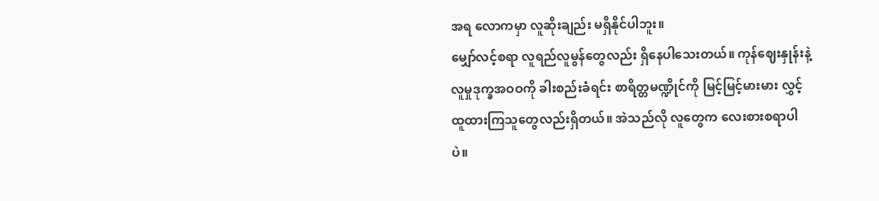အရ လောကမှာ လူဆိုးချည်း မရှိနိုင်ပါဘူး။
မျှော်လင့်စရာ လူရည်လူမွန်တွေလည်း ရှိနေပါသေးတယ်။ ကုန်ဈေးနှုန်းနဲ့ လူမှုဒုက္ခအဝဝကို ခါးစည်းခံရင်း စာရိတ္တမဏ္ဍိုင်ကို မြင့်မြင့်မားမား လွှင့်ထူထားကြသူတွေလည်းရှိတယ်။ အဲသည်လို လူတွေက လေးစားစရာပါပဲ။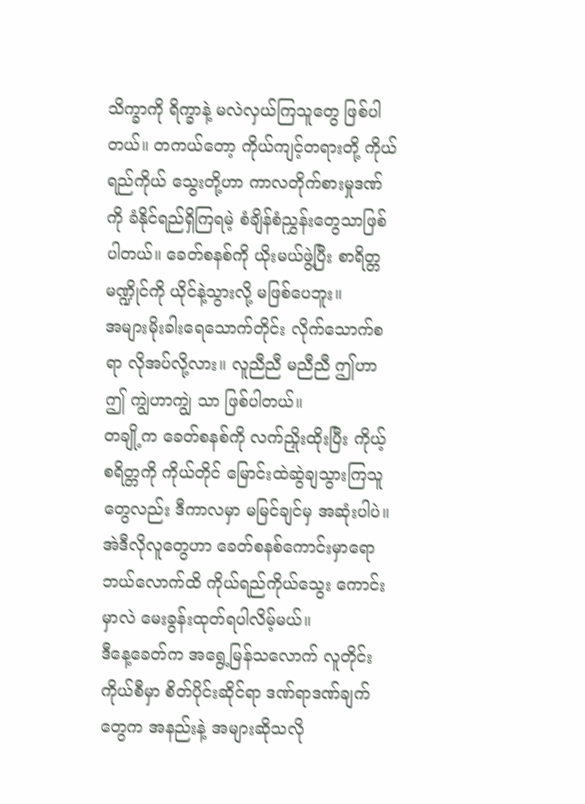သိက္ခာကို ရိက္ခာနဲ့ မလဲလှယ်ကြသူတွေ ဖြစ်ပါတယ်။ တကယ်တော့ ကိုယ်ကျင့်တရားတို့ ကိုယ်ရည်ကိုယ် သွေးတို့ဟာ ကာလတိုက်စားမှုဒဏ်ကို ခံနိုင်ရည်ရှိကြရမဲ့ စံချိန်စံညွှန်းတွေသာဖြစ်ပါတယ်။ ခေတ်စနစ်ကို ယိုးမယ်ဖွဲ့ပြီး စာရိတ္တမဏ္ဍိုင်ကို ယိုင်နဲ့သွားလို့ မဖြစ်ပေဘူး။
အများမိုးခါးရေသောက်တိုင်း လိုက်သောက်စရာ လိုအပ်လို့လား။ လူညီညီ မညီညီ ဤဟာဤ ကျွဲဟာကျွဲ သာ ဖြစ်ပါတယ်။
တချို့က ခေတ်စနစ်ကို လက်ညှိုးထိုးပြီး ကိုယ့်စရိတ္တကို ကိုယ်တိုင် မြောင်းထဲဆွဲချသွားကြသူတွေလည်း ဒီကာလမှာ မမြင်ချင်မှ အဆုံးပါပဲ။ အဲဒီလိုလူတွေဟာ ခေတ်စနစ်ကောင်းမှာရော ဘယ်လောက်ထိ ကိုယ်ရည်ကိုယ်သွေး ကောင်းမှာလဲ မေးခွန်းထုတ်ရပါလိမ့်မယ်။
ဒီနေ့ခေတ်က အရွေ့မြန်သလောက် လူတိုင်းကိုယ်စီမှာ စိတ်ပိုင်းဆိုင်ရာ ဒဏ်ရာဒဏ်ချက်တွေက အနည်းနဲ့ အများဆိုသလို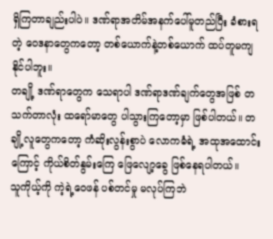ရှိကြတာချည်းပါပဲ။ ဒဏ်ရာအတိမ်အနက်ပေါ်မူတည်ပြီး ခံစားရတဲ့ ဝေဒနာတွေကတော့ တစ်ယောက်နဲ့တစ်ယောက် ထပ်တူမကျနိုင်ပါဘူး။
တချို့ ဒဏ်ရာတွေက သေရာပါ ဒဏ်ရာဒဏ်ချက်တွေအဖြစ် တသက်တာလုံး ထရော်မာတွေ ပါသွားကြတော့မှာ ဖြစ်ပါတယ်။ တချို့လူတွေကတော့ ကံဆိုးလွန်းစွာပဲ လောကဓံရဲ့ အထုအထောင်းကြောင့် ကိုယ်စိတ်နွမ်းကြေ ဖြေလျော့ခွေ ဖြစ်နေရပါတယ်။
သူကိုယ့်ကို ကဲ့ရဲ့ဝေဖန် ပစ်တင်မှု မလုပ်ကြဘဲ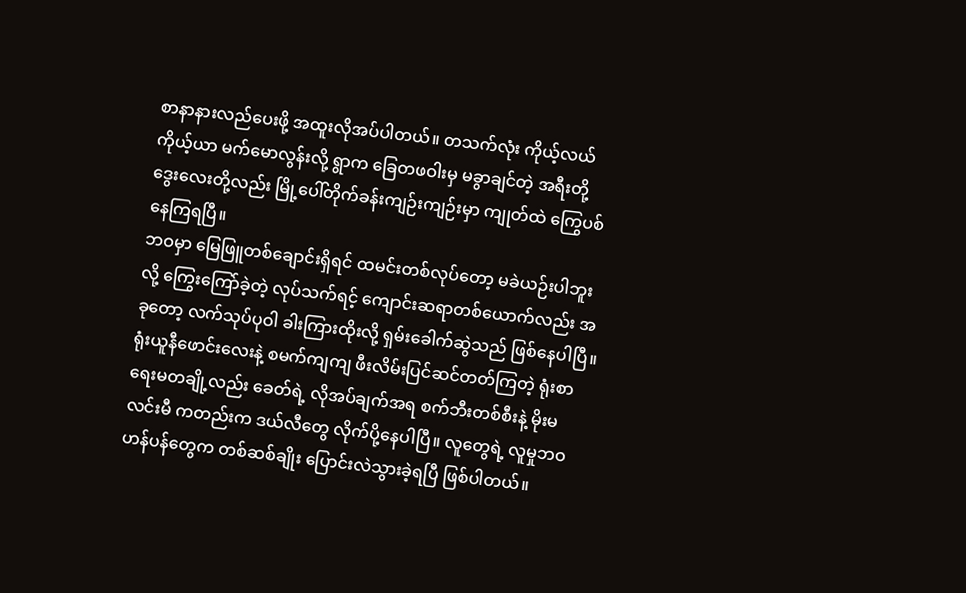စာနာနားလည်ပေးဖို့ အထူးလိုအပ်ပါတယ်။ တသက်လုံး ကိုယ့်လယ် ကိုယ့်ယာ မက်မောလွန်းလို့ ရွာက ခြေတဖဝါးမှ မခွာချင်တဲ့ အရီးတို့ ဒွေးလေးတို့လည်း မြို့ပေါ်တိုက်ခန်းကျဉ်းကျဉ်းမှာ ကျုတ်ထဲ ကြွေပစ်နေကြရပြီ။
ဘဝမှာ မြေဖြူတစ်ချောင်းရှိရင် ထမင်းတစ်လုပ်တော့ မခဲယဉ်းပါဘူးလို့ ကြွေးကြော်ခဲ့တဲ့ လုပ်သက်ရင့် ကျောင်းဆရာတစ်ယောက်လည်း အခုတော့ လက်သုပ်ပုဝါ ခါးကြားထိုးလို့ ရှမ်းခေါက်ဆွဲသည် ဖြစ်နေပါပြီ။
ရုံးယူနီဖောင်းလေးနဲ့ စမက်ကျကျ ဖီးလိမ်းပြင်ဆင်တတ်ကြတဲ့ ရုံးစာရေးမတချို့လည်း ခေတ်ရဲ့ လိုအပ်ချက်အရ စက်ဘီးတစ်စီးနဲ့ မိုးမလင်းမီ ကတည်းက ဒယ်လီတွေ လိုက်ပို့နေပါပြီ။ လူတွေရဲ့ လူမှုဘဝဟန်ပန်တွေက တစ်ဆစ်ချိုး ပြောင်းလဲသွားခဲ့ရပြီ ဖြစ်ပါတယ်။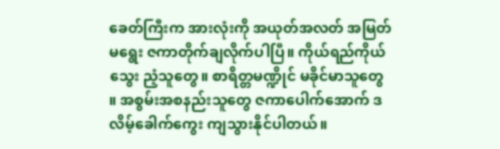ခေတ်ကြီးက အားလုံးကို အယုတ်အလတ် အမြတ်မရွေး ဇကာတိုက်ချလိုက်ပါပြီ။ ကိုယ်ရည်ကိုယ်သွေး ညံ့သူတွေ။ စာရိတ္တမဏ္ဍိုင် မခိုင်မာသူတွေ ။ အစွမ်းအစနည်းသူတွေ ဇကာပေါက်အောက် ဒလိမ့်ခေါက်ကွေး ကျသွားနိုင်ပါတယ်။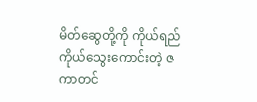မိတ်ဆွေတို့ကို ကိုယ်ရည်ကိုယ်သွေးကောင်းတဲ့ ဇကာတင်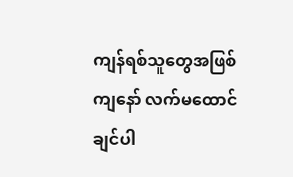ကျန်ရစ်သူတွေအဖြစ် ကျနော် လက်မထောင်ချင်ပါ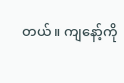တယ်။ ကျနော့်ကို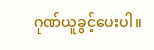ဂုဏ်ယူခွင့်ပေးပါ။